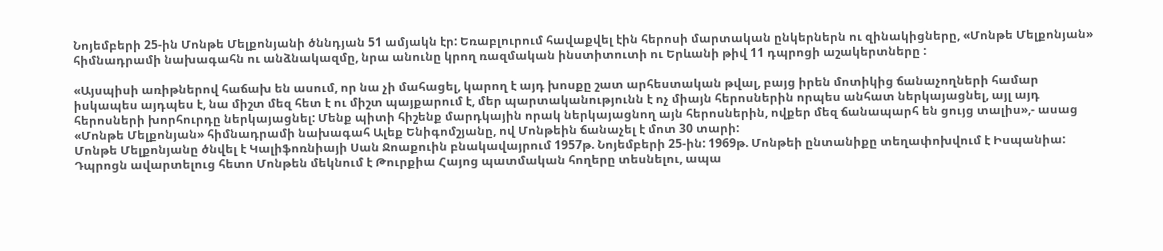Նոյեմբերի 25-ին Մոնթե Մելքոնյանի ծննդյան 51 ամյակն էր: Եռաբլուրում հավաքվել էին հերոսի մարտական ընկերներն ու զինակիցները, «Մոնթե Մելքոնյան» հիմնադրամի նախագահն ու անձնակազմը, նրա անունը կրող ռազմական ինստիտուտի ու Երևանի թիվ 11 դպրոցի աշակերտները :

«Այսպիսի առիթներով հաճախ են ասում, որ նա չի մահացել, կարող է այդ խոսքը շատ արհեստական թվալ, բայց իրեն մոտիկից ճանաչողների համար իսկապես այդպես է, նա միշտ մեզ հետ է ու միշտ պայքարում է, մեր պարտականությունն է ոչ միայն հերոսներին որպես անհատ ներկայացնել, այլ այդ հերոսների խորհուրդը ներկայացնել: Մենք պիտի հիշենք մարդկային որակ ներկայացնող այն հերոսներին, ովքեր մեզ ճանապարհ են ցույց տալիս»,- ասաց «Մոնթե Մելքոնյան» հիմնադրամի նախագահ Ալեք Ենիգոմշյանը, ով Մոնթեին ճանաչել է մոտ 30 տարի:
Մոնթե Մելքոնյանը ծնվել է Կալիֆոռնիայի Սան Ջոաքուին բնակավայրում 1957թ. Նոյեմբերի 25-ին: 1969թ. Մոնթեի ընտանիքը տեղափոխվում է Իսպանիա: Դպրոցն ավարտելուց հետո Մոնթեն մեկնում է Թուրքիա Հայոց պատմական հողերը տեսնելու, ապա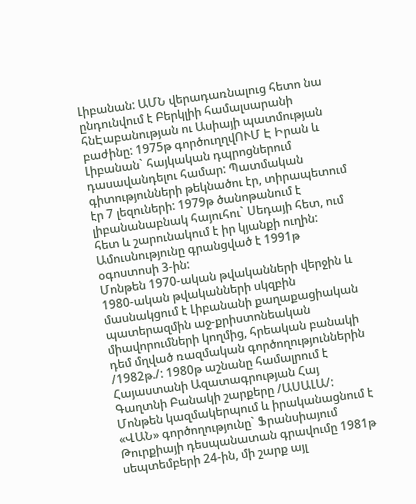Լիբանան: ԱՄՆ վերադառնալուց հետո նա ընդունվում է Բերկլիի համալսարանի հնԷաբանության ու Ասիայի պատմության բաժինը: 1975թ գործուղղվՈՒՄ Է Իրան և Լիբանան` հայկական դպրոցներում դասավանդելու համար: Պատմական գիտությունների թեկնածու էր, տիրապետում էր 7 լեզուների: 1979թ ծանոթանում է լիբանանաբնակ հայուհու` Սեդայի հետ, ում հետ և շարունակում է իր կյանքի ուղին: Ամուսնությունը գրանցված է 1991թ օգոստոսի 3-ին:
Մոնթեն 1970-ական թվականների վերջին և 1980-ական թվականների սկզբին մասնակցում է Լիբանանի քաղաքացիական պատերազմին աջ-քրիստոնեական միավորումների կողմից, հրեական բանակի դեմ մղված ռազմական գործողություններին /1982թ./: 1980թ աշնանը համալրում է Հայաստանի Ազատագրության Հայ Գաղտնի Բանակի շարքերը /ԱՍԱԼԱ/: Մոնթեն կազմակերպում և իրականացնում է «ՎԱՆ» գործողությունը` Ֆրանսիայում Թուրքիայի դեսպանատան գրավումը 1981թ սեպտեմբերի 24-ին, մի շարք այլ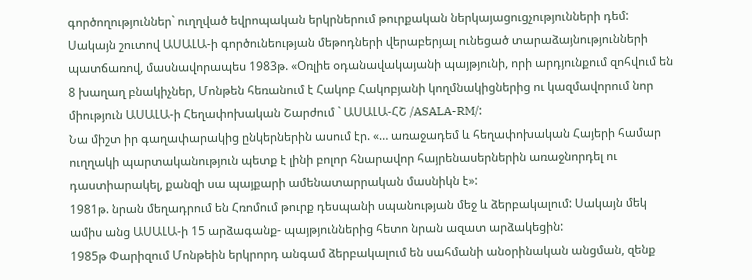գործողություններ` ուղղված եվրոպական երկրներում թուրքական ներկայացուցչությունների դեմ:
Սակայն շուտով ԱՍԱԼԱ-ի գործունեության մեթոդների վերաբերյալ ունեցած տարաձայնությունների պատճառով, մասնավորապես 1983թ. «Օռլիե օդանավակայանի պայթյունի, որի արդյունքում զոհվում են 8 խաղաղ բնակիչներ, Մոնթեն հեռանում է Հակոբ Հակոբյանի կողմնակիցներից ու կազմավորում նոր միություն ԱՍԱԼԱ-ի Հեղափոխական Շարժում ` ԱՍԱԼԱ-ՀՇ /ASALA-RM/:
Նա միշտ իր գաղափարակից ընկերներին ասում էր. «… առաջադեմ և հեղափոխական Հայերի համար ուղղակի պարտականություն պետք է լինի բոլոր հնարավոր հայրենասերներին առաջնորդել ու դաստիարակել, քանզի սա պայքարի ամենատարրական մասնիկն է»:
1981թ. նրան մեղադրում են Հռոմում թուրք դեսպանի սպանության մեջ և ձերբակալում: Սակայն մեկ ամիս անց ԱՍԱԼԱ-ի 15 արձագանք- պայթյուններից հետո նրան ազատ արձակեցին:
1985թ Փարիզում Մոնթեին երկրորդ անգամ ձերբակալում են սահմանի անօրինական անցման, զենք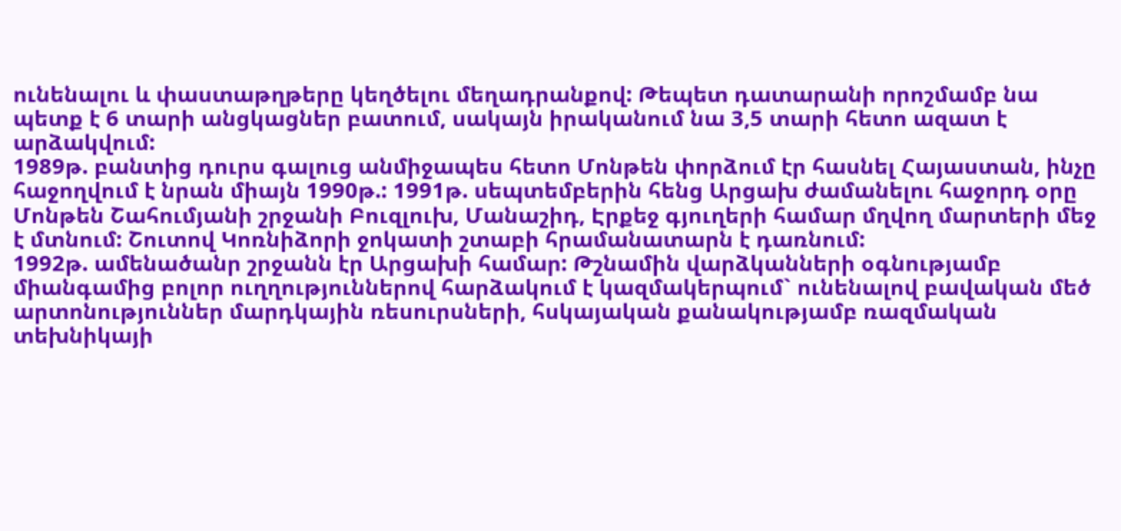ունենալու և փաստաթղթերը կեղծելու մեղադրանքով: Թեպետ դատարանի որոշմամբ նա պետք է 6 տարի անցկացներ բատում, սակայն իրականում նա 3,5 տարի հետո ազատ է արձակվում:
1989թ. բանտից դուրս գալուց անմիջապես հետո Մոնթեն փորձում էր հասնել Հայաստան, ինչը հաջողվում է նրան միայն 1990թ.: 1991թ. սեպտեմբերին հենց Արցախ ժամանելու հաջորդ օրը Մոնթեն Շահումյանի շրջանի Բուզլուխ, Մանաշիդ, Էրքեջ գյուղերի համար մղվող մարտերի մեջ է մտնում: Շուտով Կոռնիձորի ջոկատի շտաբի հրամանատարն է դառնում:
1992թ. ամենածանր շրջանն էր Արցախի համար: Թշնամին վարձկանների օգնությամբ միանգամից բոլոր ուղղություններով հարձակում է կազմակերպում` ունենալով բավական մեծ արտոնություններ մարդկային ռեսուրսների, հսկայական քանակությամբ ռազմական տեխնիկայի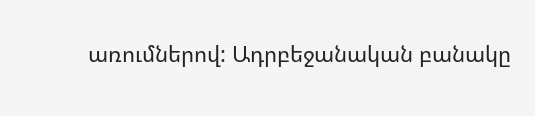առումներով: Ադրբեջանական բանակը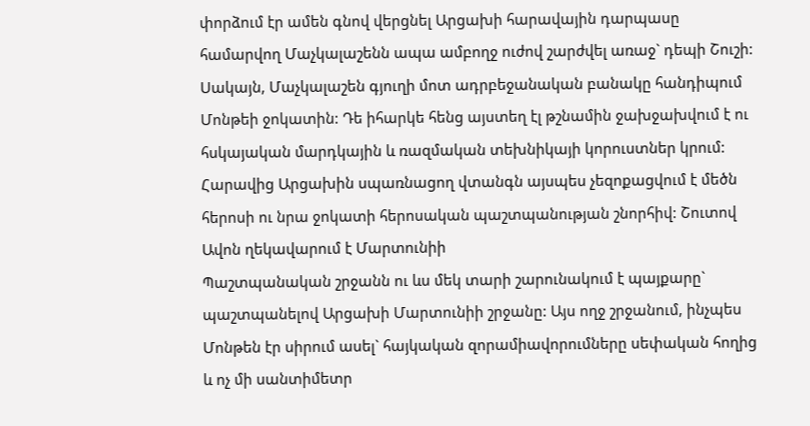փորձում էր ամեն գնով վերցնել Արցախի հարավային դարպասը համարվող Մաչկալաշենն ապա ամբողջ ուժով շարժվել առաջ` դեպի Շուշի: Սակայն, Մաչկալաշեն գյուղի մոտ ադրբեջանական բանակը հանդիպում Մոնթեի ջոկատին: Դե իհարկե հենց այստեղ էլ թշնամին ջախջախվում է ու հսկայական մարդկային և ռազմական տեխնիկայի կորուստներ կրում: Հարավից Արցախին սպառնացող վտանգն այսպես չեզոքացվում է մեծն հերոսի ու նրա ջոկատի հերոսական պաշտպանության շնորհիվ: Շուտով Ավոն ղեկավարում է Մարտունիի
Պաշտպանական շրջանն ու ևս մեկ տարի շարունակում է պայքարը` պաշտպանելով Արցախի Մարտունիի շրջանը: Այս ողջ շրջանում, ինչպես Մոնթեն էր սիրում ասել` հայկական զորամիավորումները սեփական հողից և ոչ մի սանտիմետր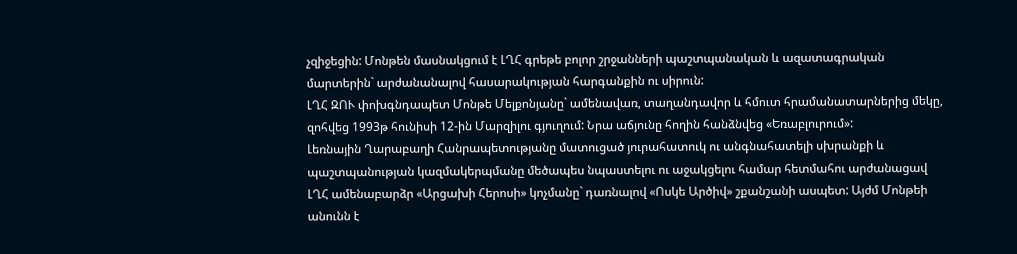չզիջեցին: Մոնթեն մասնակցում է ԼՂՀ գրեթե բոլոր շրջանների պաշտպանական և ազատագրական մարտերին` արժանանալով հասարակության հարգանքին ու սիրուն:
ԼՂՀ ԶՈՒ փոխգնդապետ Մոնթե Մելքոնյանը` ամենավառ, տաղանդավոր և հմուտ հրամանատարներից մեկը, զոհվեց 1993թ հունիսի 12-ին Մարզիլու գյուղում: Նրա աճյունը հողին հանձնվեց «Եռաբլուրում»:
Լեռնային Ղարաբաղի Հանրապետությանը մատուցած յուրահատուկ ու անգնահատելի սխրանքի և պաշտպանության կազմակերպմանը մեծապես նպաստելու ու աջակցելու համար հետմահու արժանացավ ԼՂՀ ամենաբարձր «Արցախի Հերոսի» կոչմանը` դառնալով «Ոսկե Արծիվ» շքանշանի ասպետ: Այժմ Մոնթեի անունն է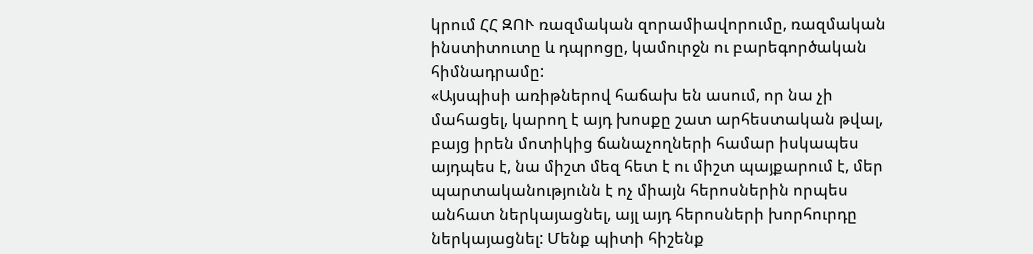կրում ՀՀ ԶՈՒ ռազմական զորամիավորումը, ռազմական ինստիտուտը և դպրոցը, կամուրջն ու բարեգործական հիմնադրամը:
«Այսպիսի առիթներով հաճախ են ասում, որ նա չի մահացել, կարող է այդ խոսքը շատ արհեստական թվալ, բայց իրեն մոտիկից ճանաչողների համար իսկապես այդպես է, նա միշտ մեզ հետ է ու միշտ պայքարում է, մեր պարտականությունն է ոչ միայն հերոսներին որպես անհատ ներկայացնել, այլ այդ հերոսների խորհուրդը ներկայացնել: Մենք պիտի հիշենք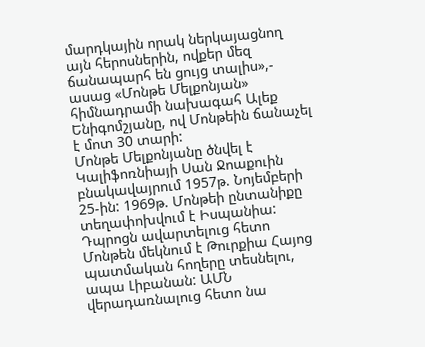մարդկային որակ ներկայացնող այն հերոսներին, ովքեր մեզ ճանապարհ են ցույց տալիս»,- ասաց «Մոնթե Մելքոնյան» հիմնադրամի նախագահ Ալեք Ենիգոմշյանը, ով Մոնթեին ճանաչել է մոտ 30 տարի:
Մոնթե Մելքոնյանը ծնվել է Կալիֆոռնիայի Սան Ջոաքուին բնակավայրում 1957թ. Նոյեմբերի 25-ին: 1969թ. Մոնթեի ընտանիքը տեղափոխվում է Իսպանիա: Դպրոցն ավարտելուց հետո Մոնթեն մեկնում է Թուրքիա Հայոց պատմական հողերը տեսնելու, ապա Լիբանան: ԱՄՆ վերադառնալուց հետո նա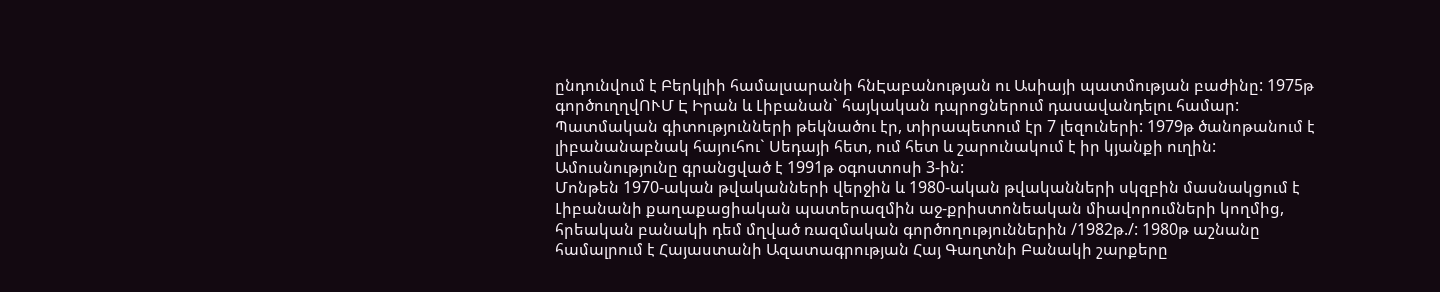ընդունվում է Բերկլիի համալսարանի հնԷաբանության ու Ասիայի պատմության բաժինը: 1975թ գործուղղվՈՒՄ Է Իրան և Լիբանան` հայկական դպրոցներում դասավանդելու համար: Պատմական գիտությունների թեկնածու էր, տիրապետում էր 7 լեզուների: 1979թ ծանոթանում է լիբանանաբնակ հայուհու` Սեդայի հետ, ում հետ և շարունակում է իր կյանքի ուղին: Ամուսնությունը գրանցված է 1991թ օգոստոսի 3-ին:
Մոնթեն 1970-ական թվականների վերջին և 1980-ական թվականների սկզբին մասնակցում է Լիբանանի քաղաքացիական պատերազմին աջ-քրիստոնեական միավորումների կողմից, հրեական բանակի դեմ մղված ռազմական գործողություններին /1982թ./: 1980թ աշնանը համալրում է Հայաստանի Ազատագրության Հայ Գաղտնի Բանակի շարքերը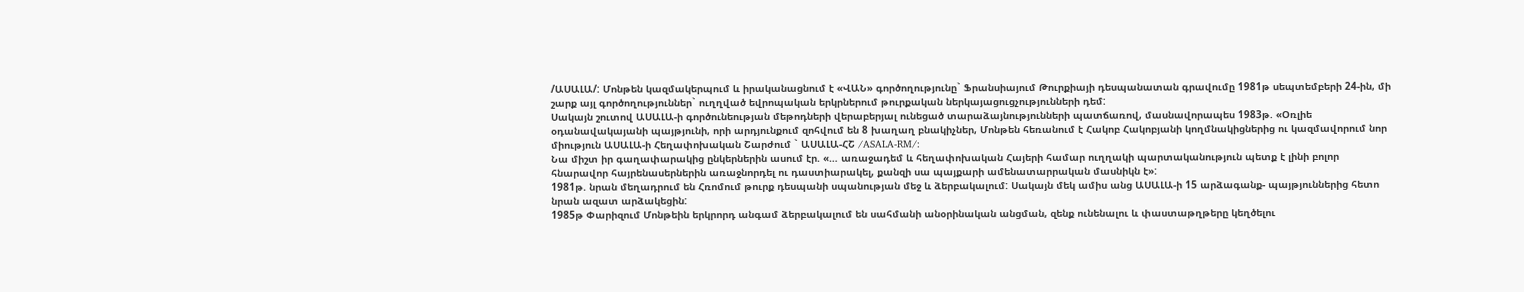/ԱՍԱԼԱ/: Մոնթեն կազմակերպում և իրականացնում է «ՎԱՆ» գործողությունը` Ֆրանսիայում Թուրքիայի դեսպանատան գրավումը 1981թ սեպտեմբերի 24-ին, մի շարք այլ գործողություններ` ուղղված եվրոպական երկրներում թուրքական ներկայացուցչությունների դեմ:
Սակայն շուտով ԱՍԱԼԱ-ի գործունեության մեթոդների վերաբերյալ ունեցած տարաձայնությունների պատճառով, մասնավորապես 1983թ. «Օռլիե օդանավակայանի պայթյունի, որի արդյունքում զոհվում են 8 խաղաղ բնակիչներ, Մոնթեն հեռանում է Հակոբ Հակոբյանի կողմնակիցներից ու կազմավորում նոր միություն ԱՍԱԼԱ-ի Հեղափոխական Շարժում ` ԱՍԱԼԱ-ՀՇ /ASALA-RM/:
Նա միշտ իր գաղափարակից ընկերներին ասում էր. «… առաջադեմ և հեղափոխական Հայերի համար ուղղակի պարտականություն պետք է լինի բոլոր հնարավոր հայրենասերներին առաջնորդել ու դաստիարակել, քանզի սա պայքարի ամենատարրական մասնիկն է»:
1981թ. նրան մեղադրում են Հռոմում թուրք դեսպանի սպանության մեջ և ձերբակալում: Սակայն մեկ ամիս անց ԱՍԱԼԱ-ի 15 արձագանք- պայթյուններից հետո նրան ազատ արձակեցին:
1985թ Փարիզում Մոնթեին երկրորդ անգամ ձերբակալում են սահմանի անօրինական անցման, զենք ունենալու և փաստաթղթերը կեղծելու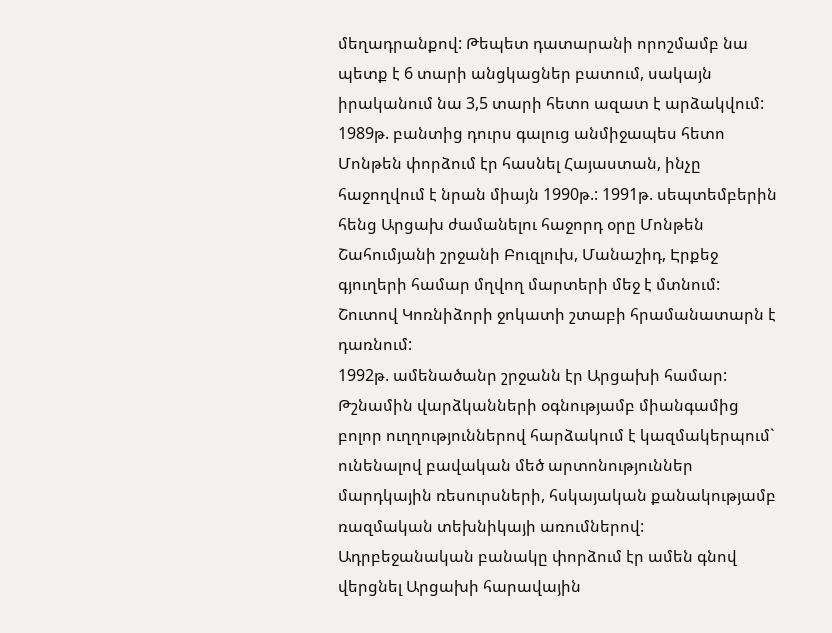մեղադրանքով: Թեպետ դատարանի որոշմամբ նա պետք է 6 տարի անցկացներ բատում, սակայն իրականում նա 3,5 տարի հետո ազատ է արձակվում:
1989թ. բանտից դուրս գալուց անմիջապես հետո Մոնթեն փորձում էր հասնել Հայաստան, ինչը հաջողվում է նրան միայն 1990թ.: 1991թ. սեպտեմբերին հենց Արցախ ժամանելու հաջորդ օրը Մոնթեն Շահումյանի շրջանի Բուզլուխ, Մանաշիդ, Էրքեջ գյուղերի համար մղվող մարտերի մեջ է մտնում: Շուտով Կոռնիձորի ջոկատի շտաբի հրամանատարն է դառնում:
1992թ. ամենածանր շրջանն էր Արցախի համար: Թշնամին վարձկանների օգնությամբ միանգամից բոլոր ուղղություններով հարձակում է կազմակերպում` ունենալով բավական մեծ արտոնություններ մարդկային ռեսուրսների, հսկայական քանակությամբ ռազմական տեխնիկայի առումներով: Ադրբեջանական բանակը փորձում էր ամեն գնով վերցնել Արցախի հարավային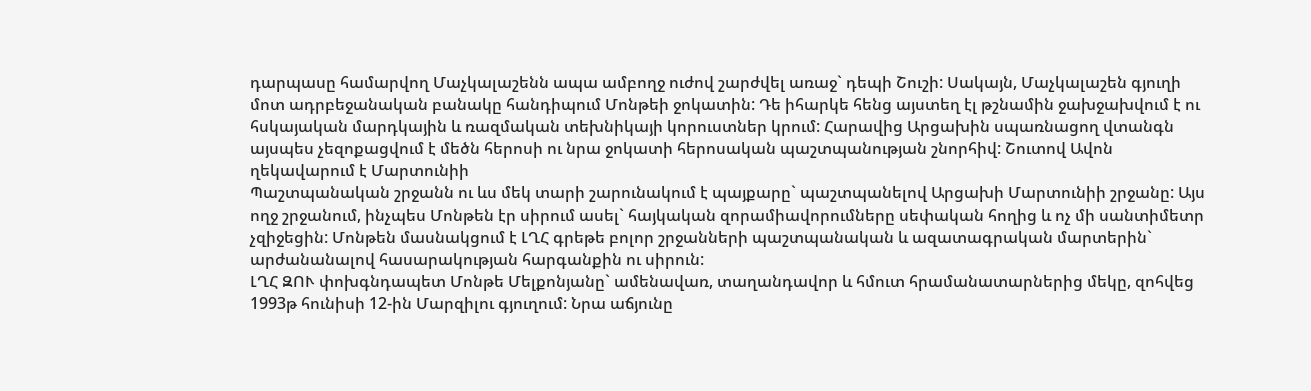դարպասը համարվող Մաչկալաշենն ապա ամբողջ ուժով շարժվել առաջ` դեպի Շուշի: Սակայն, Մաչկալաշեն գյուղի մոտ ադրբեջանական բանակը հանդիպում Մոնթեի ջոկատին: Դե իհարկե հենց այստեղ էլ թշնամին ջախջախվում է ու հսկայական մարդկային և ռազմական տեխնիկայի կորուստներ կրում: Հարավից Արցախին սպառնացող վտանգն այսպես չեզոքացվում է մեծն հերոսի ու նրա ջոկատի հերոսական պաշտպանության շնորհիվ: Շուտով Ավոն ղեկավարում է Մարտունիի
Պաշտպանական շրջանն ու ևս մեկ տարի շարունակում է պայքարը` պաշտպանելով Արցախի Մարտունիի շրջանը: Այս ողջ շրջանում, ինչպես Մոնթեն էր սիրում ասել` հայկական զորամիավորումները սեփական հողից և ոչ մի սանտիմետր չզիջեցին: Մոնթեն մասնակցում է ԼՂՀ գրեթե բոլոր շրջանների պաշտպանական և ազատագրական մարտերին` արժանանալով հասարակության հարգանքին ու սիրուն:
ԼՂՀ ԶՈՒ փոխգնդապետ Մոնթե Մելքոնյանը` ամենավառ, տաղանդավոր և հմուտ հրամանատարներից մեկը, զոհվեց 1993թ հունիսի 12-ին Մարզիլու գյուղում: Նրա աճյունը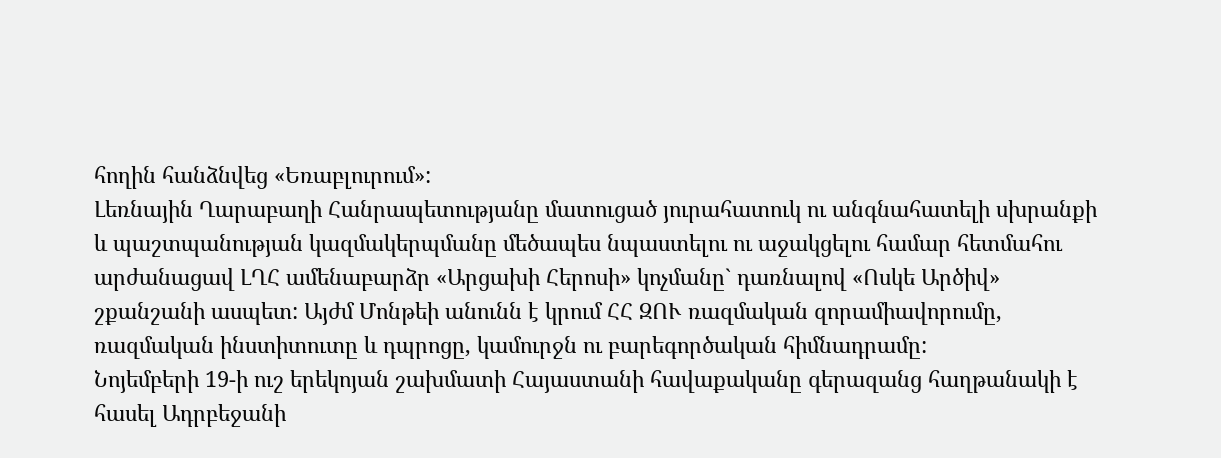հողին հանձնվեց «Եռաբլուրում»:
Լեռնային Ղարաբաղի Հանրապետությանը մատուցած յուրահատուկ ու անգնահատելի սխրանքի և պաշտպանության կազմակերպմանը մեծապես նպաստելու ու աջակցելու համար հետմահու արժանացավ ԼՂՀ ամենաբարձր «Արցախի Հերոսի» կոչմանը` դառնալով «Ոսկե Արծիվ» շքանշանի ասպետ: Այժմ Մոնթեի անունն է կրում ՀՀ ԶՈՒ ռազմական զորամիավորումը, ռազմական ինստիտուտը և դպրոցը, կամուրջն ու բարեգործական հիմնադրամը:
Նոյեմբերի 19-ի ուշ երեկոյան շախմատի Հայաստանի հավաքականը գերազանց հաղթանակի է հասել Ադրբեջանի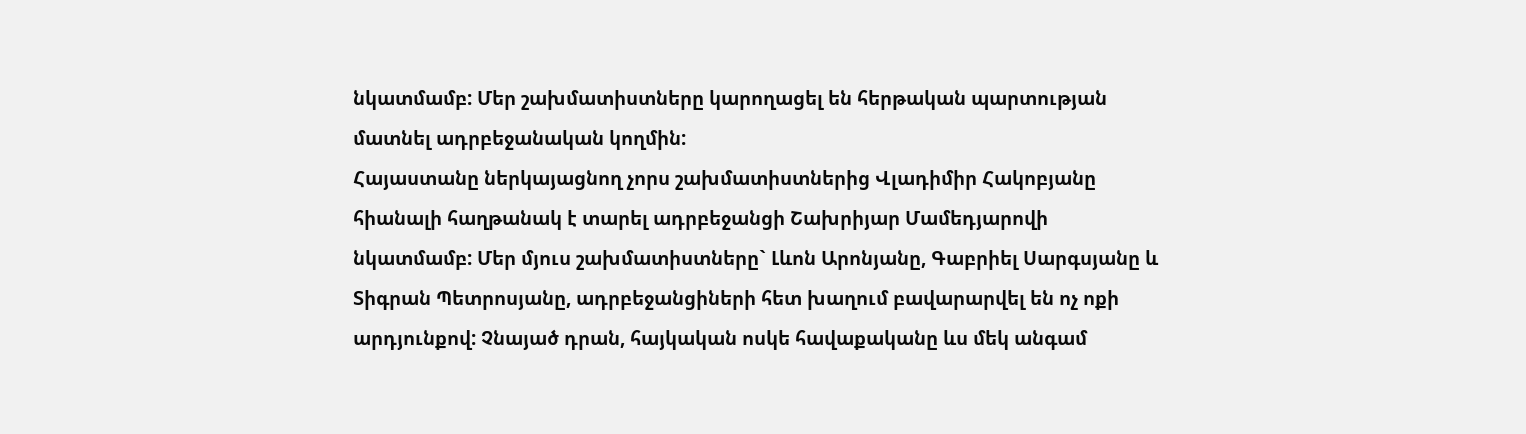նկատմամբ: Մեր շախմատիստները կարողացել են հերթական պարտության մատնել ադրբեջանական կողմին:
Հայաստանը ներկայացնող չորս շախմատիստներից Վլադիմիր Հակոբյանը հիանալի հաղթանակ է տարել ադրբեջանցի Շախրիյար Մամեդյարովի նկատմամբ: Մեր մյուս շախմատիստները` Լևոն Արոնյանը, Գաբրիել Սարգսյանը և Տիգրան Պետրոսյանը, ադրբեջանցիների հետ խաղում բավարարվել են ոչ ոքի արդյունքով: Չնայած դրան, հայկական ոսկե հավաքականը ևս մեկ անգամ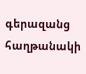գերազանց հաղթանակի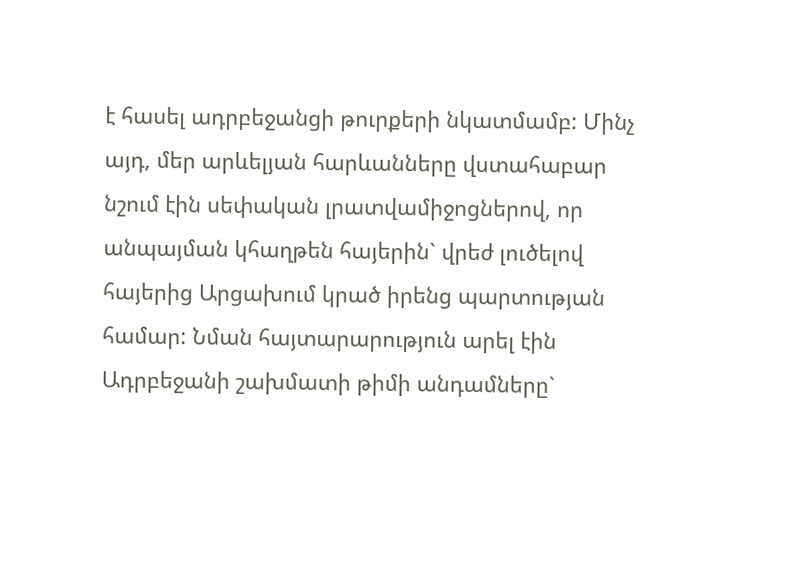է հասել ադրբեջանցի թուրքերի նկատմամբ: Մինչ այդ, մեր արևելյան հարևանները վստահաբար նշում էին սեփական լրատվամիջոցներով, որ անպայման կհաղթեն հայերին` վրեժ լուծելով հայերից Արցախում կրած իրենց պարտության համար: Նման հայտարարություն արել էին Ադրբեջանի շախմատի թիմի անդամները`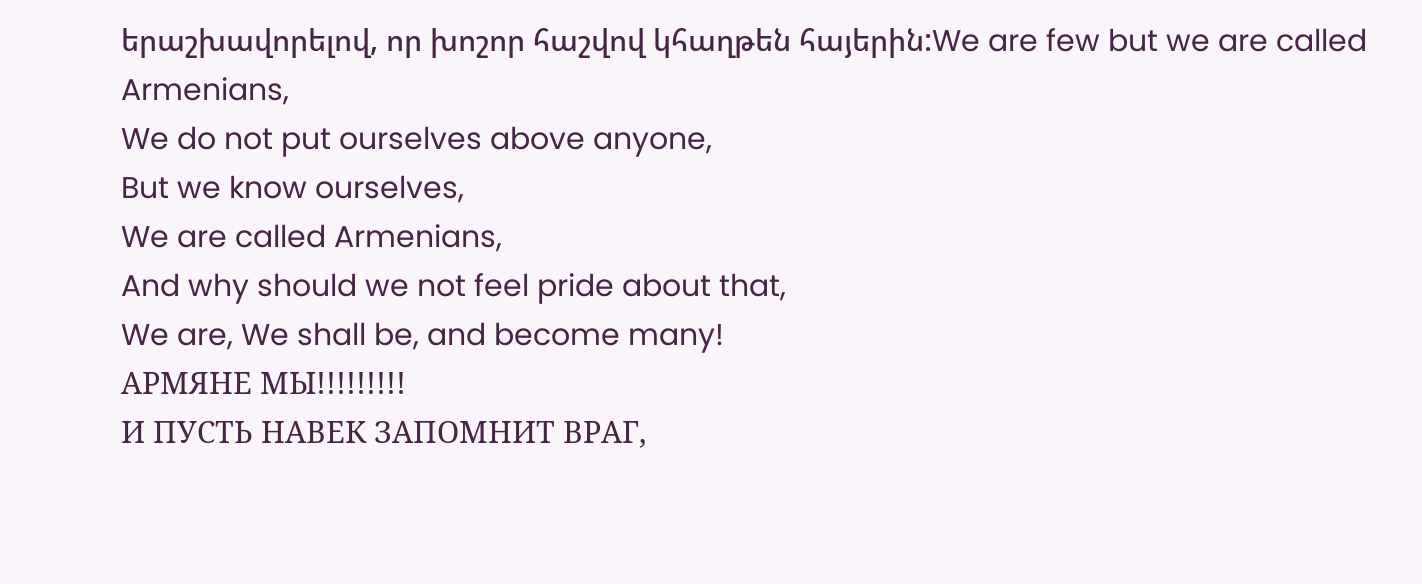երաշխավորելով, որ խոշոր հաշվով կհաղթեն հայերին:We are few but we are called Armenians,
We do not put ourselves above anyone,
But we know ourselves,
We are called Armenians,
And why should we not feel pride about that,
We are, We shall be, and become many!
АРМЯНЕ МЫ!!!!!!!!!
И ПУСТЬ НАВЕК ЗАПОМНИТ ВРАГ,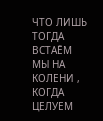ЧТО ЛИШЬ ТОГДА ВСТАЁМ
МЫ НА КОЛЕНИ ,
КОГДА ЦЕЛУЕМ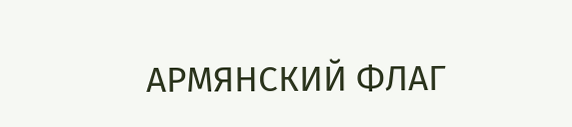АРМЯНСКИЙ ФЛАГ